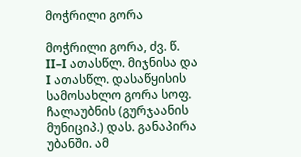მოჭრილი გორა

მოჭრილი გორა, ძვ. წ. II–I ათასწლ. მიჯნისა და I ათასწლ. დასაწყისის სამოსახლო გორა სოფ. ჩალაუბნის (გურჯაანის მუნიციპ.) დას. განაპირა უბანში. ამ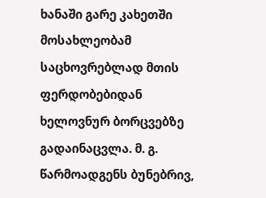ხანაში გარე კახეთში მოსახლეობამ საცხოვრებლად მთის ფერდობებიდან ხელოვნურ ბორცვებზე გადაინაცვლა. მ. გ. წარმოადგენს ბუნებრივ,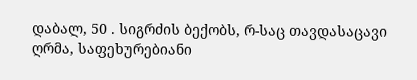დაბალ, 50 . სიგრძის ბექობს, რ-საც თავდასაცავი ღრმა, საფეხურებიანი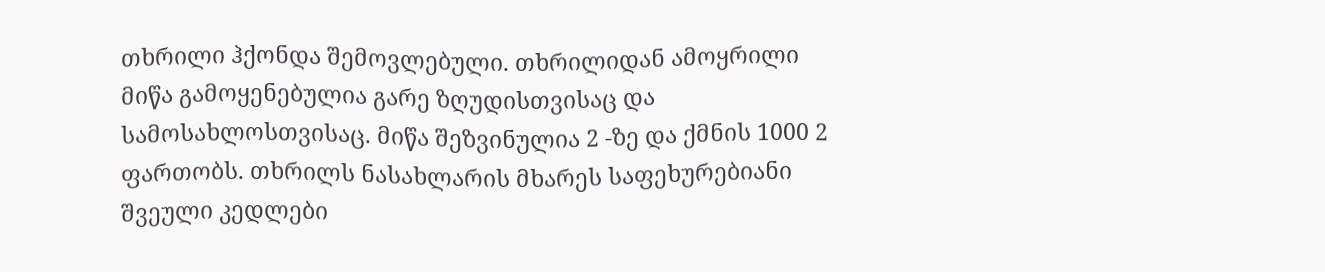თხრილი ჰქონდა შემოვლებული. თხრილიდან ამოყრილი მიწა გამოყენებულია გარე ზღუდისთვისაც და სამოსახლოსთვისაც. მიწა შეზვინულია 2 -ზე და ქმნის 1000 2 ფართობს. თხრილს ნასახლარის მხარეს საფეხურებიანი შვეული კედლები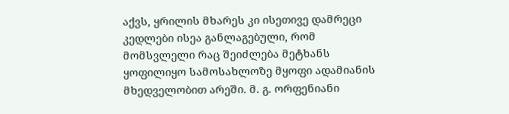აქვს, ყრილის მხარეს კი ისეთივე დამრეცი კედლები ისეა განლაგებული, რომ მომსვლელი რაც შეიძლება მეტხანს ყოფილიყო სამოსახლოზე მყოფი ადამიანის მხედველობით არეში. მ. გ. ორფენიანი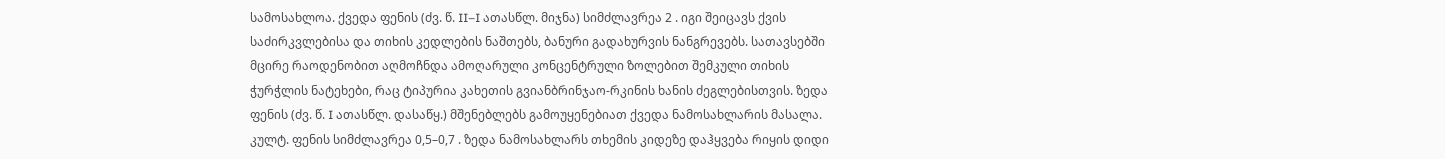სამოსახლოა. ქვედა ფენის (ძვ. წ. II–I ათასწლ. მიჯნა) სიმძლავრეა 2 . იგი შეიცავს ქვის საძირკვლებისა და თიხის კედლების ნაშთებს, ბანური გადახურვის ნანგრევებს. სათავსებში მცირე რაოდენობით აღმოჩნდა ამოღარული კონცენტრული ზოლებით შემკული თიხის ჭურჭლის ნატეხები, რაც ტიპურია კახეთის გვიანბრინჯაო-რკინის ხანის ძეგლებისთვის. ზედა ფენის (ძვ. წ. I ათასწლ. დასაწყ.) მშენებლებს გამოუყენებიათ ქვედა ნამოსახლარის მასალა. კულტ. ფენის სიმძლავრეა 0,5–0,7 . ზედა ნამოსახლარს თხემის კიდეზე დაჰყვება რიყის დიდი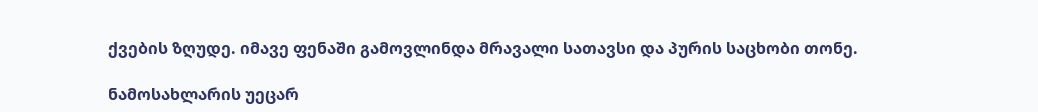ქვების ზღუდე. იმავე ფენაში გამოვლინდა მრავალი სათავსი და პურის საცხობი თონე.

ნამოსახლარის უეცარ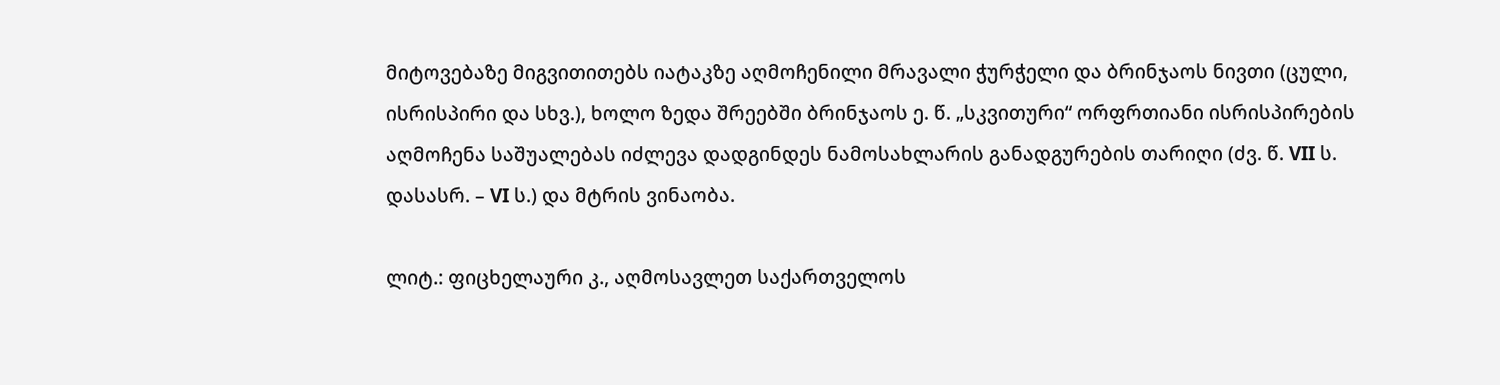მიტოვებაზე მიგვითითებს იატაკზე აღმოჩენილი მრავალი ჭურჭელი და ბრინჯაოს ნივთი (ცული, ისრისპირი და სხვ.), ხოლო ზედა შრეებში ბრინჯაოს ე. წ. „სკვითური“ ორფრთიანი ისრისპირების აღმოჩენა საშუალებას იძლევა დადგინდეს ნამოსახლარის განადგურების თარიღი (ძვ. წ. VII ს. დასასრ. – VI ს.) და მტრის ვინაობა.

ლიტ.: ფიცხელაური კ., აღმოსავლეთ საქართველოს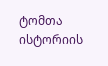ტომთა ისტორიის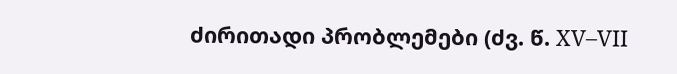ძირითადი პრობლემები (ძვ. წ. XV–VII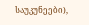საუკუნეები),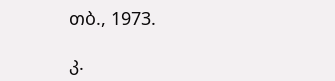თბ., 1973.

კ.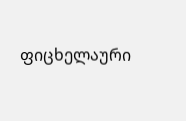ფიცხელაური